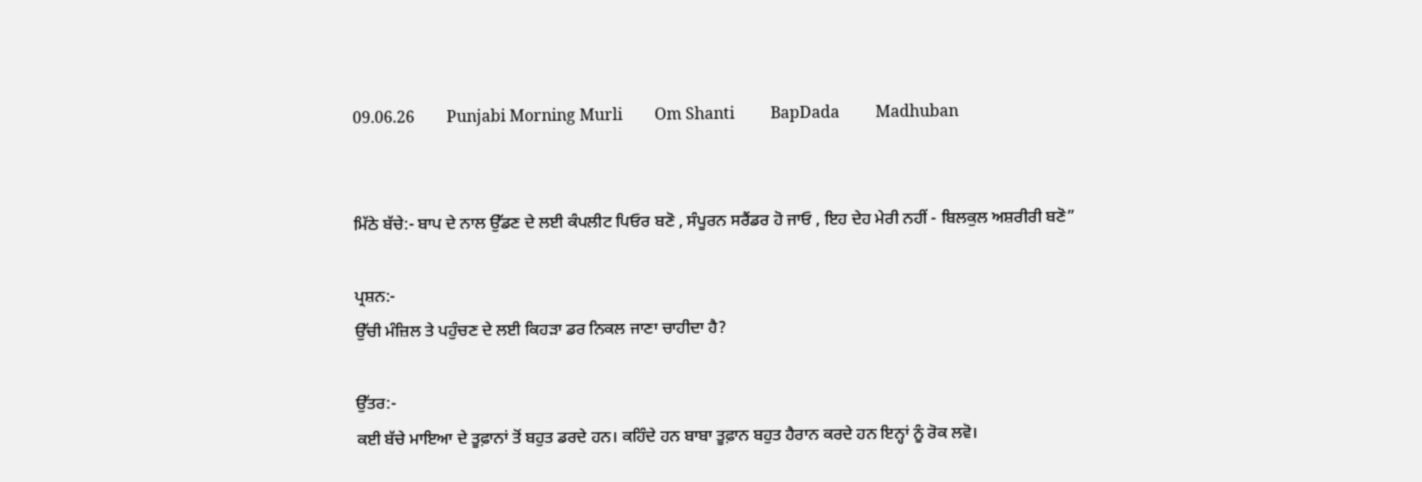09.06.26        Punjabi Morning Murli        Om Shanti         BapDada         Madhuban


ਮਿੱਠੇ ਬੱਚੇ:- ਬਾਪ ਦੇ ਨਾਲ ਉੱਡਣ ਦੇ ਲਈ ਕੰਪਲੀਟ ਪਿਓਰ ਬਣੋ , ਸੰਪੂਰਨ ਸਰੈਂਡਰ ਹੋ ਜਾਓ , ਇਹ ਦੇਹ ਮੇਰੀ ਨਹੀਂ - ਬਿਲਕੁਲ ਅਸ਼ਰੀਰੀ ਬਣੋ”

ਪ੍ਰਸ਼ਨ:-
ਉੱਚੀ ਮੰਜ਼ਿਲ ਤੇ ਪਹੁੰਚਣ ਦੇ ਲਈ ਕਿਹੜਾ ਡਰ ਨਿਕਲ ਜਾਣਾ ਚਾਹੀਦਾ ਹੈ?

ਉੱਤਰ:-
ਕਈ ਬੱਚੇ ਮਾਇਆ ਦੇ ਤੂਫ਼ਾਨਾਂ ਤੋਂ ਬਹੁਤ ਡਰਦੇ ਹਨ। ਕਹਿੰਦੇ ਹਨ ਬਾਬਾ ਤੂਫ਼ਾਨ ਬਹੁਤ ਹੈਰਾਨ ਕਰਦੇ ਹਨ ਇਨ੍ਹਾਂ ਨੂੰ ਰੋਕ ਲਵੋ।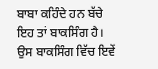ਬਾਬਾ ਕਹਿੰਦੇ ਹਨ ਬੱਚੇ ਇਹ ਤਾਂ ਬਾਕਸਿੰਗ ਹੈ। ਉਸ ਬਾਕਸਿੰਗ ਵਿੱਚ ਇਵੇਂ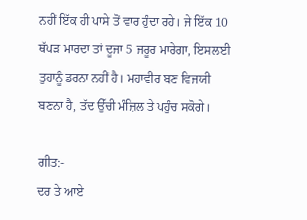ਨਹੀਂ ਇੱਕ ਹੀ ਪਾਸੇ ਤੋਂ ਵਾਰ ਹੁੰਦਾ ਰਹੇ। ਜੇ ਇੱਕ 10 ਥੱਪੜ ਮਾਰਦਾ ਤਾਂ ਦੂਜਾ 5 ਜਰੂਰ ਮਾਰੇਗਾ, ਇਸਲਈ ਤੁਹਾਨੂੰ ਡਰਨਾ ਨਹੀਂ ਹੈ। ਮਹਾਵੀਰ ਬਣ ਵਿਜਯੀ ਬਣਨਾ ਹੈ, ਤੱਦ ਉੱਚੀ ਮੰਜ਼ਿਲ ਤੇ ਪਹੁੰਚ ਸਕੋਗੇ।

ਗੀਤ:-
ਦਰ ਤੇ ਆਏ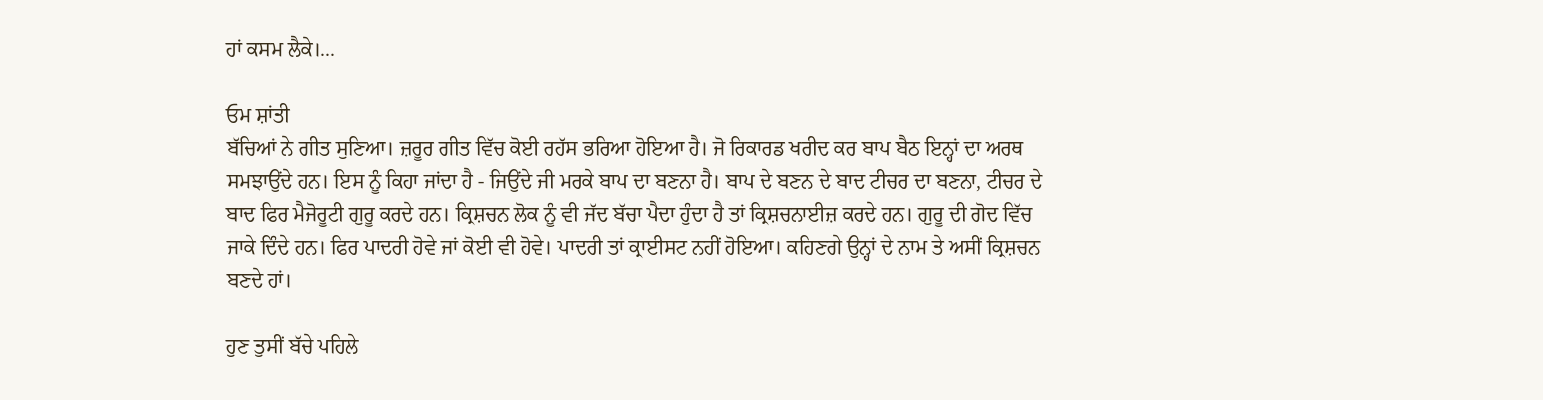ਹਾਂ ਕਸਮ ਲੈਕੇ।...

ਓਮ ਸ਼ਾਂਤੀ
ਬੱਚਿਆਂ ਨੇ ਗੀਤ ਸੁਣਿਆ। ਜ਼ਰੂਰ ਗੀਤ ਵਿੱਚ ਕੋਈ ਰਹੱਸ ਭਰਿਆ ਹੋਇਆ ਹੈ। ਜੋ ਰਿਕਾਰਡ ਖਰੀਦ ਕਰ ਬਾਪ ਬੈਠ ਇਨ੍ਹਾਂ ਦਾ ਅਰਥ ਸਮਝਾਉਂਦੇ ਹਨ। ਇਸ ਨੂੰ ਕਿਹਾ ਜਾਂਦਾ ਹੈ - ਜਿਉਂਦੇ ਜੀ ਮਰਕੇ ਬਾਪ ਦਾ ਬਣਨਾ ਹੈ। ਬਾਪ ਦੇ ਬਣਨ ਦੇ ਬਾਦ ਟੀਚਰ ਦਾ ਬਣਨਾ, ਟੀਚਰ ਦੇ ਬਾਦ ਫਿਰ ਮੈਜੋਰੂਟੀ ਗੁਰੂ ਕਰਦੇ ਹਨ। ਕ੍ਰਿਸ਼ਚਨ ਲੋਕ ਨੂੰ ਵੀ ਜੱਦ ਬੱਚਾ ਪੈਦਾ ਹੁੰਦਾ ਹੈ ਤਾਂ ਕ੍ਰਿਸ਼ਚਨਾਈਜ਼ ਕਰਦੇ ਹਨ। ਗੁਰੂ ਦੀ ਗੋਦ ਵਿੱਚ ਜਾਕੇ ਦਿੰਦੇ ਹਨ। ਫਿਰ ਪਾਦਰੀ ਹੋਵੇ ਜਾਂ ਕੋਈ ਵੀ ਹੋਵੇ। ਪਾਦਰੀ ਤਾਂ ਕ੍ਰਾਈਸਟ ਨਹੀਂ ਹੋਇਆ। ਕਹਿਣਗੇ ਉਨ੍ਹਾਂ ਦੇ ਨਾਮ ਤੇ ਅਸੀਂ ਕ੍ਰਿਸ਼ਚਨ ਬਣਦੇ ਹਾਂ।

ਹੁਣ ਤੁਸੀਂ ਬੱਚੇ ਪਹਿਲੇ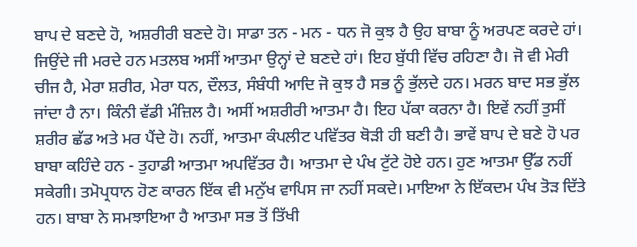ਬਾਪ ਦੇ ਬਣਦੇ ਹੋ, ਅਸ਼ਰੀਰੀ ਬਣਦੇ ਹੋ। ਸਾਡਾ ਤਨ - ਮਨ - ਧਨ ਜੋ ਕੁਝ ਹੈ ਉਹ ਬਾਬਾ ਨੂੰ ਅਰਪਣ ਕਰਦੇ ਹਾਂ। ਜਿਉਂਦੇ ਜੀ ਮਰਦੇ ਹਨ ਮਤਲਬ ਅਸੀਂ ਆਤਮਾ ਉਨ੍ਹਾਂ ਦੇ ਬਣਦੇ ਹਾਂ। ਇਹ ਬੁੱਧੀ ਵਿੱਚ ਰਹਿਣਾ ਹੈ। ਜੋ ਵੀ ਮੇਰੀ ਚੀਜ ਹੈ, ਮੇਰਾ ਸ਼ਰੀਰ, ਮੇਰਾ ਧਨ, ਦੌਲਤ, ਸੰਬੰਧੀ ਆਦਿ ਜੋ ਕੁਝ ਹੈ ਸਭ ਨੂੰ ਭੁੱਲਦੇ ਹਨ। ਮਰਨ ਬਾਦ ਸਭ ਭੁੱਲ ਜਾਂਦਾ ਹੈ ਨਾ। ਕਿੰਨੀ ਵੱਡੀ ਮੰਜ਼ਿਲ ਹੈ। ਅਸੀਂ ਅਸ਼ਰੀਰੀ ਆਤਮਾ ਹੈ। ਇਹ ਪੱਕਾ ਕਰਨਾ ਹੈ। ਇਵੇਂ ਨਹੀਂ ਤੁਸੀਂ ਸ਼ਰੀਰ ਛੱਡ ਅਤੇ ਮਰ ਪੈਂਦੇ ਹੋ। ਨਹੀਂ, ਆਤਮਾ ਕੰਪਲੀਟ ਪਵਿੱਤਰ ਥੋੜੀ ਹੀ ਬਣੀ ਹੈ। ਭਾਵੇਂ ਬਾਪ ਦੇ ਬਣੇ ਹੋ ਪਰ ਬਾਬਾ ਕਹਿੰਦੇ ਹਨ - ਤੁਹਾਡੀ ਆਤਮਾ ਅਪਵਿੱਤਰ ਹੈ। ਆਤਮਾ ਦੇ ਪੰਖ ਟੁੱਟੇ ਹੋਏ ਹਨ। ਹੁਣ ਆਤਮਾ ਉੱਡ ਨਹੀਂ ਸਕੇਗੀ। ਤਮੋਪ੍ਰਧਾਨ ਹੋਣ ਕਾਰਨ ਇੱਕ ਵੀ ਮਨੁੱਖ ਵਾਪਿਸ ਜਾ ਨਹੀਂ ਸਕਦੇ। ਮਾਇਆ ਨੇ ਇੱਕਦਮ ਪੰਖ ਤੋੜ ਦਿੱਤੇ ਹਨ। ਬਾਬਾ ਨੇ ਸਮਝਾਇਆ ਹੈ ਆਤਮਾ ਸਭ ਤੋਂ ਤਿੱਖੀ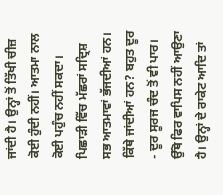ਜਾਂਦੀ ਹੈ। ਉਨ੍ਹਾਂ ਤੋਂ ਤਿੱਖੀ ਚੀਜ਼ ਕੋਈ ਹੁੰਦੀ ਨਹੀਂ। ਆਤਮਾ ਨਾਲ ਕੋਈ ਪਹੁੰਚ ਨਹੀਂ ਸਕਦਾ। ਪਿਛਾੜੀ ਵਿੱਚ ਮੱਛਰਾਂ ਸਦ੍ਰਿਸ਼ ਸਭ ਆਤਮਾਵਾਂ ਭੱਜਦੀਆਂ ਹਨ। ਕਿੱਥੇ ਜਾਂਦੀਆਂ ਹਨ? ਬਹੁਤ ਦੂਰ - ਦੂਰ ਸੂਰਜ ਚੰਦ ਤੋਂ ਵੀ ਪਾਰ। ਉੱਥੋ ਫਿਰ ਵਾਪਿਸ ਨਹੀਂ ਆਉਣਾ ਹੈ। ਉਨ੍ਹਾਂ ਦੇ ਰਾਕੇਟ ਆਦਿ ਤਾਂ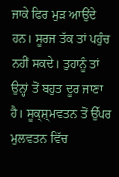ਜਾਕੇ ਫਿਰ ਮੁੜ ਆਉਂਦੇ ਹਨ। ਸੂਰਜ ਤੱਕ ਤਾਂ ਪਹੁੰਚ ਨਹੀਂ ਸਕਦੇ। ਤੁਹਾਨੂੰ ਤਾਂ ਉਨ੍ਹਾਂ ਤੋਂ ਬਹੁਤ ਦੂਰ ਜਾਣਾ ਹੈ। ਸੂਕ੍ਸ਼੍ਮਵਤਨ ਤੋਂ ਉੱਪਰ ਮੁਲਵਤਨ ਵਿੱਚ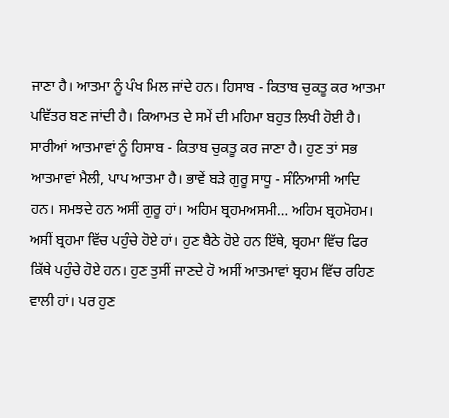ਜਾਣਾ ਹੈ। ਆਤਮਾ ਨੂੰ ਪੰਖ ਮਿਲ ਜਾਂਦੇ ਹਨ। ਹਿਸਾਬ - ਕਿਤਾਬ ਚੁਕਤੂ ਕਰ ਆਤਮਾ ਪਵਿੱਤਰ ਬਣ ਜਾਂਦੀ ਹੈ। ਕਿਆਮਤ ਦੇ ਸਮੇਂ ਦੀ ਮਹਿਮਾ ਬਹੁਤ ਲਿਖੀ ਹੋਈ ਹੈ। ਸਾਰੀਆਂ ਆਤਮਾਵਾਂ ਨੂੰ ਹਿਸਾਬ - ਕਿਤਾਬ ਚੁਕਤੂ ਕਰ ਜਾਣਾ ਹੈ। ਹੁਣ ਤਾਂ ਸਭ ਆਤਮਾਵਾਂ ਮੈਲੀ, ਪਾਪ ਆਤਮਾ ਹੈ। ਭਾਵੇਂ ਬੜੇ ਗੁਰੂ ਸਾਧੂ - ਸੰਨਿਆਸੀ ਆਦਿ ਹਨ। ਸਮਝਦੇ ਹਨ ਅਸੀਂ ਗੁਰੂ ਹਾਂ। ਅਹਿਮ ਬ੍ਰਹਮਅਸਮੀ… ਅਹਿਮ ਬ੍ਰਹਮੋਹਮ। ਅਸੀਂ ਬ੍ਰਹਮਾ ਵਿੱਚ ਪਹੁੰਚੇ ਹੋਏ ਹਾਂ। ਹੁਣ ਬੈਠੇ ਹੋਏ ਹਨ ਇੱਥੇ, ਬ੍ਰਹਮਾ ਵਿੱਚ ਫਿਰ ਕਿੱਥੇ ਪਹੁੰਚੇ ਹੋਏ ਹਨ। ਹੁਣ ਤੁਸੀਂ ਜਾਣਦੇ ਹੋ ਅਸੀਂ ਆਤਮਾਵਾਂ ਬ੍ਰਹਮ ਵਿੱਚ ਰਹਿਣ ਵਾਲੀ ਹਾਂ। ਪਰ ਹੁਣ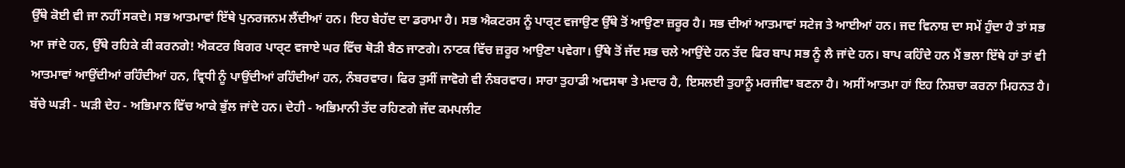ਉੱਥੇ ਕੋਈ ਵੀ ਜਾ ਨਹੀਂ ਸਕਦੇ। ਸਭ ਆਤਮਾਵਾਂ ਇੱਥੇ ਪੁਨਰਜਨਮ ਲੈਂਦੀਆਂ ਹਨ। ਇਹ ਬੇਹੱਦ ਦਾ ਡਰਾਮਾ ਹੈ। ਸਭ ਐਕਟਰਸ ਨੂੰ ਪਾਰ੍ਟ ਵਜਾਉਣ ਉੱਥੇ ਤੋਂ ਆਉਣਾ ਜ਼ਰੂਰ ਹੈ। ਸਭ ਦੀਆਂ ਆਤਮਾਵਾਂ ਸਟੇਜ ਤੇ ਆਈਆਂ ਹਨ। ਜਦ ਵਿਨਾਸ਼ ਦਾ ਸਮੇਂ ਹੁੰਦਾ ਹੈ ਤਾਂ ਸਭ ਆ ਜਾਂਦੇ ਹਨ, ਉੱਥੇ ਰਹਿਕੇ ਕੀ ਕਰਨਗੇ! ਐਕਟਰ ਬਿਗਰ ਪਾਰ੍ਟ ਵਜਾਏ ਘਰ ਵਿੱਚ ਥੋੜੀ ਬੈਠ ਜਾਣਗੇ। ਨਾਟਕ ਵਿੱਚ ਜ਼ਰੂਰ ਆਉਣਾ ਪਵੇਗਾ। ਉੱਥੇ ਤੋਂ ਜੱਦ ਸਭ ਚਲੇ ਆਉਂਦੇ ਹਨ ਤੱਦ ਫਿਰ ਬਾਪ ਸਭ ਨੂੰ ਲੈ ਜਾਂਦੇ ਹਨ। ਬਾਪ ਕਹਿੰਦੇ ਹਨ ਮੈਂ ਭਲਾ ਇੱਥੇ ਹਾਂ ਤਾਂ ਵੀ ਆਤਮਾਵਾਂ ਆਉਂਦੀਆਂ ਰਹਿੰਦੀਆਂ ਹਨ, ਵ੍ਰਿਧੀ ਨੂੰ ਪਾਉਂਦੀਆਂ ਰਹਿੰਦੀਆਂ ਹਨ, ਨੰਬਰਵਾਰ। ਫਿਰ ਤੁਸੀਂ ਜਾਵੋਗੇ ਵੀ ਨੰਬਰਵਾਰ। ਸਾਰਾ ਤੁਹਾਡੀ ਅਵਸਥਾ ਤੇ ਮਦਾਰ ਹੈ, ਇਸਲਈ ਤੁਹਾਨੂੰ ਮਰਜੀਵਾ ਬਣਨਾ ਹੈ। ਅਸੀਂ ਆਤਮਾ ਹਾਂ ਇਹ ਨਿਸ਼ਚਾ ਕਰਨਾ ਮਿਹਨਤ ਹੈ। ਬੱਚੇ ਘੜੀ - ਘੜੀ ਦੇਹ - ਅਭਿਮਾਨ ਵਿੱਚ ਆਕੇ ਭੁੱਲ ਜਾਂਦੇ ਹਨ। ਦੇਹੀ - ਅਭਿਮਾਨੀ ਤੱਦ ਰਹਿਣਗੇ ਜੱਦ ਕਮਪਲੀਟ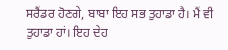ਸਰੈਂਡਰ ਹੋਣਗੇ, ਬਾਬਾ ਇਹ ਸਭ ਤੁਹਾਡਾ ਹੈ। ਮੈਂ ਵੀ ਤੁਹਾਡਾ ਹਾਂ। ਇਹ ਦੇਹ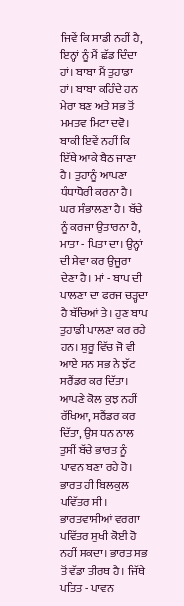ਜਿਵੇਂ ਕਿ ਸਾਡੀ ਨਹੀਂ ਹੈ, ਇਨ੍ਹਾਂ ਨੂੰ ਮੈਂ ਛੱਡ ਦਿੰਦਾ ਹਾਂ। ਬਾਬਾ ਮੈਂ ਤੁਹਾਡਾ ਹਾਂ। ਬਾਬਾ ਕਹਿੰਦੇ ਹਨ ਮੇਰਾ ਬਣ ਅਤੇ ਸਭ ਤੋਂ ਮਮਤਵ ਮਿਟਾ ਦਵੋ। ਬਾਕੀ ਇਵੇਂ ਨਹੀਂ ਕਿ ਇੱਥੇ ਆਕੇ ਬੈਠ ਜਾਣਾ ਹੈ। ਤੁਹਾਨੂੰ ਆਪਣਾ ਧੰਧਾਧੋਰੀ ਕਰਨਾ ਹੈ। ਘਰ ਸੰਭਾਲਣਾ ਹੈ। ਬੱਚੇ ਨੂੰ ਕਰਜਾ ਉਤਾਰਨਾ ਹੈ, ਮਾਤਾ - ਪਿਤਾ ਦਾ। ਉਨ੍ਹਾਂ ਦੀ ਸੇਵਾ ਕਰ ਉਜੂਰਾ ਦੇਣਾ ਹੈ। ਮਾਂ - ਬਾਪ ਦੀ ਪਾਲਣਾ ਦਾ ਫਰਜ ਚੜ੍ਹਦਾ ਹੈ ਬੱਚਿਆਂ ਤੇ। ਹੁਣ ਬਾਪ ਤੁਹਾਡੀ ਪਾਲਣਾ ਕਰ ਰਹੇ ਹਨ। ਸ਼ੁਰੂ ਵਿੱਚ ਜੋ ਵੀ ਆਏ ਸਨ ਸਭ ਨੇ ਝੱਟ ਸਰੈਂਡਰ ਕਰ ਦਿੱਤਾ। ਆਪਣੇ ਕੋਲ ਕੁਝ ਨਹੀਂ ਰੱਖਿਆ, ਸਰੈਂਡਰ ਕਰ ਦਿੱਤਾ, ਉਸ ਧਨ ਨਾਲ ਤੁਸੀਂ ਬੱਚੇ ਭਾਰਤ ਨੂੰ ਪਾਵਨ ਬਣਾ ਰਹੇ ਹੋ। ਭਾਰਤ ਹੀ ਬਿਲਕੁਲ ਪਵਿੱਤਰ ਸੀ। ਭਾਰਤਵਾਸੀਆਂ ਵਰਗਾ ਪਵਿੱਤਰ ਸੁਖੀ ਕੋਈ ਹੋ ਨਹੀਂ ਸਕਦਾ। ਭਾਰਤ ਸਭ ਤੋਂ ਵੱਡਾ ਤੀਰਥ ਹੈ। ਜਿੱਥੇ ਪਤਿਤ - ਪਾਵਨ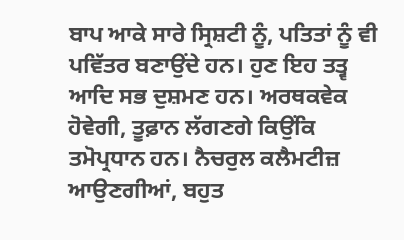ਬਾਪ ਆਕੇ ਸਾਰੇ ਸ੍ਰਿਸ਼ਟੀ ਨੂੰ, ਪਤਿਤਾਂ ਨੂੰ ਵੀ ਪਵਿੱਤਰ ਬਣਾਉਂਦੇ ਹਨ। ਹੁਣ ਇਹ ਤਤ੍ਵ ਆਦਿ ਸਭ ਦੁਸ਼ਮਣ ਹਨ। ਅਰਥਕਵੇਕ ਹੋਵੇਗੀ, ਤੂਫ਼ਾਨ ਲੱਗਣਗੇ ਕਿਉਂਕਿ ਤਮੋਪ੍ਰਧਾਨ ਹਨ। ਨੈਚਰੁਲ ਕਲੈਮਟੀਜ਼ ਆਉਣਗੀਆਂ, ਬਹੁਤ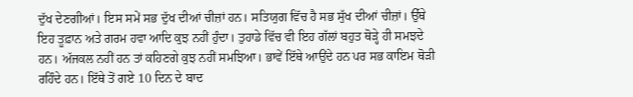ਦੁੱਖ ਦੇਣਗੀਆਂ। ਇਸ ਸਮੇਂ ਸਭ ਦੁੱਖ ਦੀਆਂ ਚੀਜ਼ਾਂ ਹਨ। ਸਤਿਯੁਗ ਵਿੱਚ ਹੈ ਸਭ ਸੁੱਖ ਦੀਆਂ ਚੀਜ਼ਾਂ। ਉੱਥੇ ਇਹ ਤੂਫ਼ਾਨ ਅਤੇ ਗਰਮ ਹਵਾ ਆਦਿ ਕੁਝ ਨਹੀਂ ਹੁੰਦਾ। ਤੁਹਾਡੇ ਵਿੱਚ ਵੀ ਇਹ ਗੱਲਾਂ ਬਹੁਤ ਥੋੜ੍ਹੇ ਹੀ ਸਮਝਦੇ ਹਨ। ਅੱਜਕਲ ਨਹੀਂ ਹਨ ਤਾਂ ਕਹਿਣਗੇ ਕੁਝ ਨਹੀਂ ਸਮਝਿਆ। ਭਾਵੇਂ ਇੱਥੇ ਆਉਂਦੇ ਹਨ ਪਰ ਸਭ ਕਾਇਮ ਥੋੜੀ ਰਹਿੰਦੇ ਹਨ। ਇੱਥੇ ਤੋਂ ਗਏ 10 ਦਿਨ ਦੇ ਬਾਦ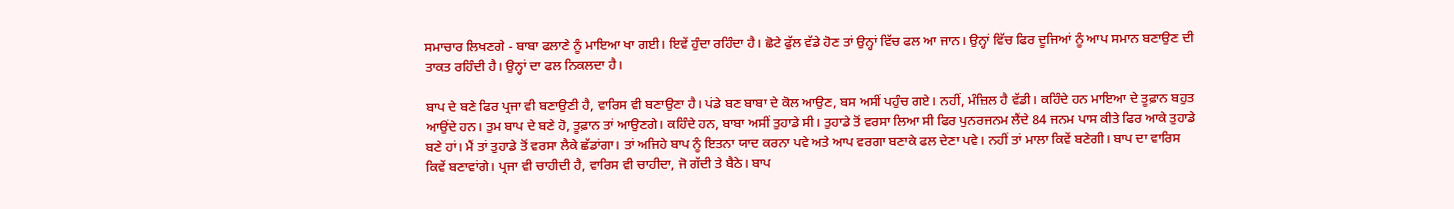ਸਮਾਚਾਰ ਲਿਖਣਗੇ - ਬਾਬਾ ਫਲਾਣੇ ਨੂੰ ਮਾਇਆ ਖਾ ਗਈ। ਇਵੇਂ ਹੁੰਦਾ ਰਹਿੰਦਾ ਹੈ। ਛੋਟੇ ਫੁੱਲ ਵੱਡੇ ਹੋਣ ਤਾਂ ਉਨ੍ਹਾਂ ਵਿੱਚ ਫਲ ਆ ਜਾਨ। ਉਨ੍ਹਾਂ ਵਿੱਚ ਫਿਰ ਦੂਜਿਆਂ ਨੂੰ ਆਪ ਸਮਾਨ ਬਣਾਉਣ ਦੀ ਤਾਕਤ ਰਹਿੰਦੀ ਹੈ। ਉਨ੍ਹਾਂ ਦਾ ਫਲ ਨਿਕਲਦਾ ਹੈ।

ਬਾਪ ਦੇ ਬਣੇ ਫਿਰ ਪ੍ਰਜਾ ਵੀ ਬਣਾਉਣੀ ਹੈ, ਵਾਰਿਸ ਵੀ ਬਣਾਉਣਾ ਹੈ। ਪਂਡੇ ਬਣ ਬਾਬਾ ਦੇ ਕੋਲ ਆਉਣ, ਬਸ ਅਸੀਂ ਪਹੁੰਚ ਗਏ। ਨਹੀਂ, ਮੰਜ਼ਿਲ ਹੈ ਵੱਡੀ। ਕਹਿੰਦੇ ਹਨ ਮਾਇਆ ਦੇ ਤੂਫ਼ਾਨ ਬਹੁਤ ਆਉਂਦੇ ਹਨ। ਤੁਮ ਬਾਪ ਦੇ ਬਣੇ ਹੋ, ਤੂਫ਼ਾਨ ਤਾਂ ਆਉਣਗੇ। ਕਹਿੰਦੇ ਹਨ, ਬਾਬਾ ਅਸੀਂ ਤੁਹਾਡੇ ਸੀ। ਤੁਹਾਡੇ ਤੋਂ ਵਰਸਾ ਲਿਆ ਸੀ ਫਿਰ ਪੁਨਰਜਨਮ ਲੈਂਦੇ 84 ਜਨਮ ਪਾਸ ਕੀਤੇ ਫਿਰ ਆਕੇ ਤੁਹਾਡੇ ਬਣੇ ਹਾਂ। ਮੈਂ ਤਾਂ ਤੁਹਾਡੇ ਤੋਂ ਵਰਸਾ ਲੈਕੇ ਛੱਡਾਂਗਾ। ਤਾਂ ਅਜਿਹੇ ਬਾਪ ਨੂੰ ਇਤਨਾ ਯਾਦ ਕਰਨਾ ਪਵੇ ਅਤੇ ਆਪ ਵਰਗਾ ਬਣਾਕੇ ਫਲ ਦੇਣਾ ਪਵੇ। ਨਹੀਂ ਤਾਂ ਮਾਲਾ ਕਿਵੇਂ ਬਣੇਗੀ। ਬਾਪ ਦਾ ਵਾਰਿਸ ਕਿਵੇਂ ਬਣਾਵਾਂਗੇ। ਪ੍ਰਜਾ ਵੀ ਚਾਹੀਦੀ ਹੈ, ਵਾਰਿਸ ਵੀ ਚਾਹੀਦਾ, ਜੋ ਗੱਦੀ ਤੇ ਬੈਠੇ। ਬਾਪ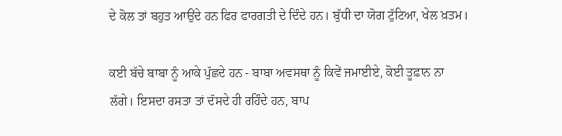ਦੇ ਕੋਲ ਤਾਂ ਬਹੁਤ ਆਉਂਦੇ ਹਨ ਫਿਰ ਫਾਰਗਤੀ ਦੇ ਦਿੰਦੇ ਹਨ। ਬੁੱਧੀ ਦਾ ਯੋਗ ਟੁੱਟਿਆ, ਖੇਲ ਖ਼ਤਮ।

ਕਈ ਬੱਚੇ ਬਾਬਾ ਨੂੰ ਆਕੇ ਪੁੱਛਦੇ ਹਨ - ਬਾਬਾ ਅਵਸਥਾ ਨੂੰ ਕਿਵੇਂ ਜਮਾਈਏ, ਕੋਈ ਤੂਫ਼ਾਨ ਨਾ ਲੱਗੇ। ਇਸਦਾ ਰਸਤਾ ਤਾਂ ਦੱਸਦੇ ਹੀ ਰਹਿੰਦੇ ਹਨ, ਬਾਪ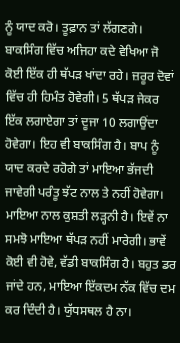ਨੂੰ ਯਾਦ ਕਰੋ। ਤੂਫ਼ਾਨ ਤਾਂ ਲੱਗਣਗੇ। ਬਾਕਸਿੰਗ ਵਿੱਚ ਅਜਿਹਾ ਕਦੇ ਵੇਖਿਆ ਜੋ ਕੋਈ ਇੱਕ ਹੀ ਥੱਪੜ ਖਾਂਦਾ ਰਹੇ। ਜ਼ਰੂਰ ਦੋਵਾਂ ਵਿੱਚ ਹੀ ਹਿਮੰਤ ਹੋਵੇਗੀ। 5 ਥੱਪੜ ਜੇਕਰ ਇੱਕ ਲਗਾਏਗਾ ਤਾਂ ਦੂਜਾ 10 ਲਗਾਉਂਦਾ ਹੋਵੇਗਾ। ਇਹ ਵੀ ਬਾਕਸਿੰਗ ਹੈ। ਬਾਪ ਨੂੰ ਯਾਦ ਕਰਦੇ ਰਹੋਗੇ ਤਾਂ ਮਾਇਆ ਭੱਜਦੀ ਜਾਵੇਗੀ ਪਰੰਤੂ ਝੱਟ ਨਾਲ ਤੇ ਨਹੀਂ ਹੋਵੇਗਾ। ਮਾਇਆ ਨਾਲ ਕੁਸ਼ਤੀ ਲੜ੍ਹਨੀ ਹੈ। ਇਵੇਂ ਨਾ ਸਮਝੋ ਮਾਇਆ ਥੱਪੜ ਨਹੀਂ ਮਾਰੇਗੀ। ਭਾਵੇਂ ਕੋਈ ਵੀ ਹੋਵੇ, ਵੱਡੀ ਬਾਕਸਿੰਗ ਹੈ। ਬਹੁਤ ਡਰ ਜਾਂਦੇ ਹਨ, ਮਾਇਆ ਇੱਕਦਮ ਨੱਕ ਵਿੱਚ ਦਮ ਕਰ ਦਿੰਦੀ ਹੈ। ਯੁੱਧਸਥਲ ਹੈ ਨਾ।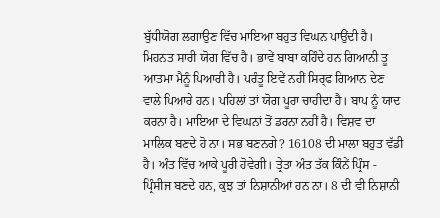ਬੁੱਧੀਯੋਗ ਲਗਾਉਣ ਵਿੱਚ ਮਾਇਆ ਬਹੁਤ ਵਿਘਨ ਪਾਉਂਦੀ ਹੈ। ਮਿਹਨਤ ਸਾਰੀ ਯੋਗ ਵਿੱਚ ਹੈ। ਭਾਵੇਂ ਬਾਬਾ ਕਹਿੰਦੇ ਹਨ ਗਿਆਨੀ ਤੂ ਆਤਮਾ ਮੈਨੂੰ ਪਿਆਰੀ ਹੈ। ਪਰੰਤੂ ਇਵੇਂ ਨਹੀਂ ਸਿਰ੍ਫ ਗਿਆਨ ਦੇਣ ਵਾਲੇ ਪਿਆਰੇ ਹਨ। ਪਹਿਲਾਂ ਤਾਂ ਯੋਗ ਪੂਰਾ ਚਾਹੀਦਾ ਹੈ। ਬਾਪ ਨੂੰ ਯਾਦ ਕਰਨਾ ਹੈ। ਮਾਇਆ ਦੇ ਵਿਘਨਾਂ ਤੋਂ ਡਰਨਾ ਨਹੀਂ ਹੈ। ਵਿਸ਼ਵ ਦਾ ਮਾਲਿਕ ਬਣਦੇ ਹੋ ਨਾ। ਸਭ ਬਣਨਗੇ? 16108 ਦੀ ਮਾਲਾ ਬਹੁਤ ਵੱਡੀ ਹੈ। ਅੰਤ ਵਿੱਚ ਆਕੇ ਪੂਰੀ ਹੋਵੇਗੀ। ਤ੍ਰੇਤਾ ਅੰਤ ਤੱਕ ਕਿੰਨੇਂ ਪ੍ਰਿੰਸ - ਪ੍ਰਿੰਸੀਜ ਬਣਦੇ ਹਨ, ਕੁਝ ਤਾਂ ਨਿਸ਼ਾਨੀਆਂ ਹਨ ਨਾ। 8 ਦੀ ਵੀ ਨਿਸ਼ਾਨੀ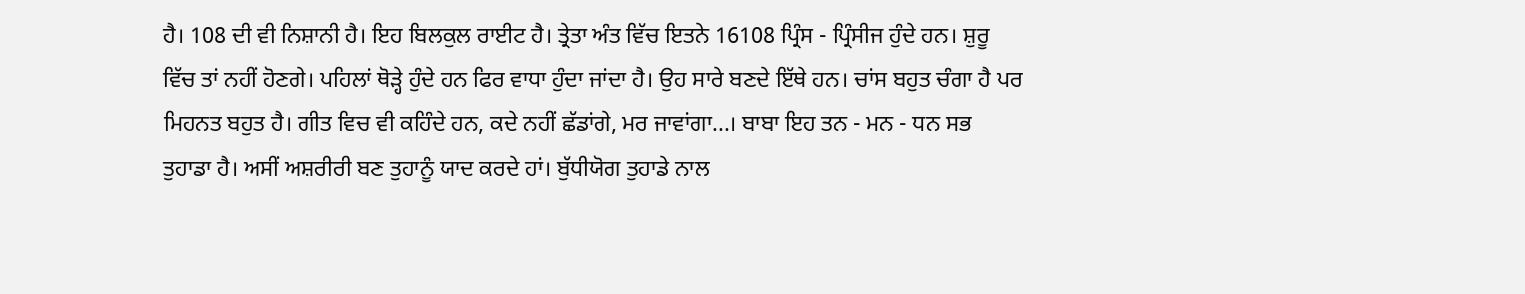ਹੈ। 108 ਦੀ ਵੀ ਨਿਸ਼ਾਨੀ ਹੈ। ਇਹ ਬਿਲਕੁਲ ਰਾਈਟ ਹੈ। ਤ੍ਰੇਤਾ ਅੰਤ ਵਿੱਚ ਇਤਨੇ 16108 ਪ੍ਰਿੰਸ - ਪ੍ਰਿੰਸੀਜ ਹੁੰਦੇ ਹਨ। ਸ਼ੁਰੂ ਵਿੱਚ ਤਾਂ ਨਹੀਂ ਹੋਣਗੇ। ਪਹਿਲਾਂ ਥੋੜ੍ਹੇ ਹੁੰਦੇ ਹਨ ਫਿਰ ਵਾਧਾ ਹੁੰਦਾ ਜਾਂਦਾ ਹੈ। ਉਹ ਸਾਰੇ ਬਣਦੇ ਇੱਥੇ ਹਨ। ਚਾਂਸ ਬਹੁਤ ਚੰਗਾ ਹੈ ਪਰ ਮਿਹਨਤ ਬਹੁਤ ਹੈ। ਗੀਤ ਵਿਚ ਵੀ ਕਹਿੰਦੇ ਹਨ, ਕਦੇ ਨਹੀਂ ਛੱਡਾਂਗੇ, ਮਰ ਜਾਵਾਂਗਾ...। ਬਾਬਾ ਇਹ ਤਨ - ਮਨ - ਧਨ ਸਭ ਤੁਹਾਡਾ ਹੈ। ਅਸੀਂ ਅਸ਼ਰੀਰੀ ਬਣ ਤੁਹਾਨੂੰ ਯਾਦ ਕਰਦੇ ਹਾਂ। ਬੁੱਧੀਯੋਗ ਤੁਹਾਡੇ ਨਾਲ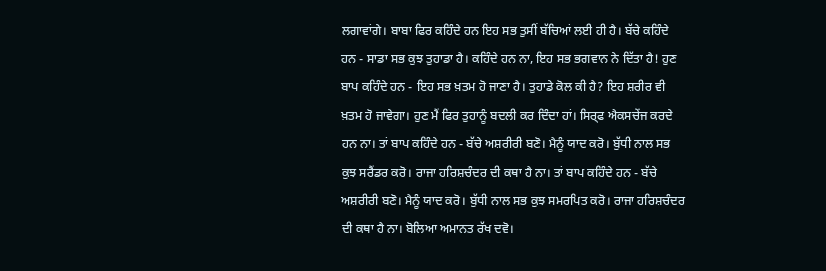ਲਗਾਵਾਂਗੇ। ਬਾਬਾ ਫਿਰ ਕਹਿੰਦੇ ਹਨ ਇਹ ਸਭ ਤੁਸੀਂ ਬੱਚਿਆਂ ਲਈ ਹੀ ਹੈ। ਬੱਚੇ ਕਹਿੰਦੇ ਹਨ - ਸਾਡਾ ਸਭ ਕੁਝ ਤੁਹਾਡਾ ਹੈ। ਕਹਿੰਦੇ ਹਨ ਨਾ, ਇਹ ਸਭ ਭਗਵਾਨ ਨੇ ਦਿੱਤਾ ਹੈ! ਹੁਣ ਬਾਪ ਕਹਿੰਦੇ ਹਨ - ਇਹ ਸਭ ਖ਼ਤਮ ਹੋ ਜਾਣਾ ਹੈ। ਤੁਹਾਡੇ ਕੋਲ ਕੀ ਹੈ? ਇਹ ਸ਼ਰੀਰ ਵੀ ਖ਼ਤਮ ਹੋ ਜਾਵੇਗਾ। ਹੁਣ ਮੈਂ ਫਿਰ ਤੁਹਾਨੂੰ ਬਦਲੀ ਕਰ ਦਿੰਦਾ ਹਾਂ। ਸਿਰ੍ਫ ਐਕਸਚੇਂਜ ਕਰਦੇ ਹਨ ਨਾ। ਤਾਂ ਬਾਪ ਕਹਿੰਦੇ ਹਨ - ਬੱਚੇ ਅਸ਼ਰੀਰੀ ਬਣੋ। ਮੈਨੂੰ ਯਾਦ ਕਰੋ। ਬੁੱਧੀ ਨਾਲ ਸਭ ਕੁਝ ਸਰੈਂਡਰ ਕਰੋ। ਰਾਜਾ ਹਰਿਸ਼ਚੰਦਰ ਦੀ ਕਥਾ ਹੈ ਨਾ। ਤਾਂ ਬਾਪ ਕਹਿੰਦੇ ਹਨ - ਬੱਚੇ ਅਸ਼ਰੀਰੀ ਬਣੋ। ਮੈਨੂੰ ਯਾਦ ਕਰੋ। ਬੁੱਧੀ ਨਾਲ ਸਭ ਕੁਝ ਸਮਰਪਿਤ ਕਰੋ। ਰਾਜਾ ਹਰਿਸ਼ਚੰਦਰ ਦੀ ਕਥਾ ਹੈ ਨਾ। ਬੋਲਿਆ ਅਮਾਨਤ ਰੱਖ ਦਵੋ।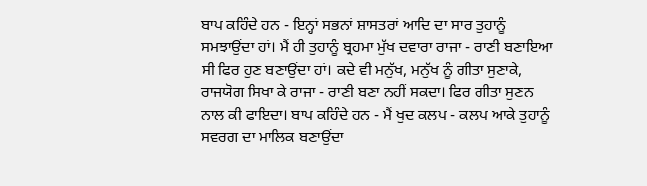ਬਾਪ ਕਹਿੰਦੇ ਹਨ - ਇਨ੍ਹਾਂ ਸਭਨਾਂ ਸ਼ਾਸਤਰਾਂ ਆਦਿ ਦਾ ਸਾਰ ਤੁਹਾਨੂੰ ਸਮਝਾਉਂਦਾ ਹਾਂ। ਮੈਂ ਹੀ ਤੁਹਾਨੂੰ ਬ੍ਰਹਮਾ ਮੁੱਖ ਦਵਾਰਾ ਰਾਜਾ - ਰਾਣੀ ਬਣਾਇਆ ਸੀ ਫਿਰ ਹੁਣ ਬਣਾਉਂਦਾ ਹਾਂ। ਕਦੇ ਵੀ ਮਨੁੱਖ, ਮਨੁੱਖ ਨੂੰ ਗੀਤਾ ਸੁਣਾਕੇ, ਰਾਜਯੋਗ ਸਿਖਾ ਕੇ ਰਾਜਾ - ਰਾਣੀ ਬਣਾ ਨਹੀਂ ਸਕਦਾ। ਫਿਰ ਗੀਤਾ ਸੁਣਨ ਨਾਲ ਕੀ ਫਾਇਦਾ। ਬਾਪ ਕਹਿੰਦੇ ਹਨ - ਮੈਂ ਖੁਦ ਕਲਪ - ਕਲਪ ਆਕੇ ਤੁਹਾਨੂੰ ਸਵਰਗ ਦਾ ਮਾਲਿਕ ਬਣਾਉਂਦਾ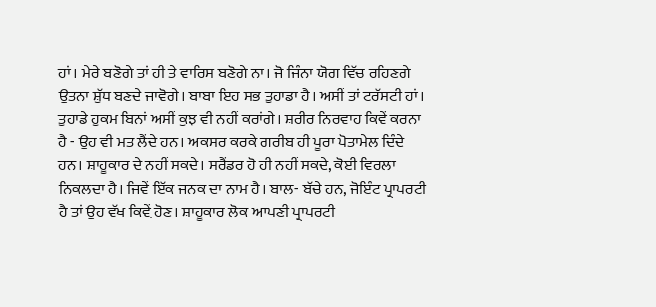ਹਾਂ। ਮੇਰੇ ਬਣੋਗੇ ਤਾਂ ਹੀ ਤੇ ਵਾਰਿਸ ਬਣੋਗੇ ਨਾ। ਜੋ ਜਿੰਨਾ ਯੋਗ ਵਿੱਚ ਰਹਿਣਗੇ ਉਤਨਾ ਸ਼ੁੱਧ ਬਣਦੇ ਜਾਵੋਗੇ। ਬਾਬਾ ਇਹ ਸਭ ਤੁਹਾਡਾ ਹੈ। ਅਸੀਂ ਤਾਂ ਟਰੱਸਟੀ ਹਾਂ। ਤੁਹਾਡੇ ਹੁਕਮ ਬਿਨਾਂ ਅਸੀਂ ਕੁਝ ਵੀ ਨਹੀਂ ਕਰਾਂਗੇ। ਸ਼ਰੀਰ ਨਿਰਵਾਹ ਕਿਵੇਂ ਕਰਨਾ ਹੈ - ਉਹ ਵੀ ਮਤ ਲੈਂਦੇ ਹਨ। ਅਕਸਰ ਕਰਕੇ ਗਰੀਬ ਹੀ ਪੂਰਾ ਪੋਤਾਮੇਲ ਦਿੰਦੇ ਹਨ। ਸ਼ਾਹੂਕਾਰ ਦੇ ਨਹੀਂ ਸਕਦੇ। ਸਰੈਂਡਰ ਹੋ ਹੀ ਨਹੀਂ ਸਕਦੇ, ਕੋਈ ਵਿਰਲਾ ਨਿਕਲਦਾ ਹੈ। ਜਿਵੇਂ ਇੱਕ ਜਨਕ ਦਾ ਨਾਮ ਹੈ। ਬਾਲ- ਬੱਚੇ ਹਨ, ਜੋਇੰਟ ਪ੍ਰਾਪਰਟੀ ਹੈ ਤਾਂ ਉਹ ਵੱਖ ਕਿਵ਼ੇਂ ਹੋਣ। ਸ਼ਾਹੂਕਾਰ ਲੋਕ ਆਪਣੀ ਪ੍ਰਾਪਰਟੀ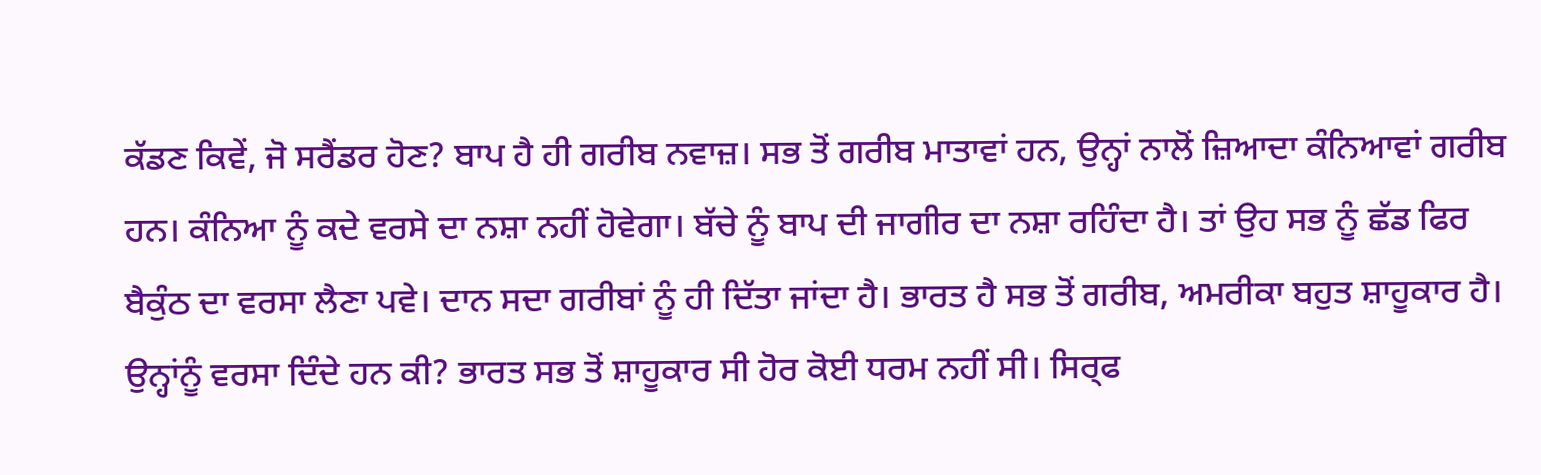ਕੱਡਣ ਕਿਵੇਂ, ਜੋ ਸਰੈਂਡਰ ਹੋਣ? ਬਾਪ ਹੈ ਹੀ ਗਰੀਬ ਨਵਾਜ਼। ਸਭ ਤੋਂ ਗਰੀਬ ਮਾਤਾਵਾਂ ਹਨ, ਉਨ੍ਹਾਂ ਨਾਲੋਂ ਜ਼ਿਆਦਾ ਕੰਨਿਆਵਾਂ ਗਰੀਬ ਹਨ। ਕੰਨਿਆ ਨੂੰ ਕਦੇ ਵਰਸੇ ਦਾ ਨਸ਼ਾ ਨਹੀਂ ਹੋਵੇਗਾ। ਬੱਚੇ ਨੂੰ ਬਾਪ ਦੀ ਜਾਗੀਰ ਦਾ ਨਸ਼ਾ ਰਹਿੰਦਾ ਹੈ। ਤਾਂ ਉਹ ਸਭ ਨੂੰ ਛੱਡ ਫਿਰ ਬੈਕੁੰਠ ਦਾ ਵਰਸਾ ਲੈਣਾ ਪਵੇ। ਦਾਨ ਸਦਾ ਗਰੀਬਾਂ ਨੂੰ ਹੀ ਦਿੱਤਾ ਜਾਂਦਾ ਹੈ। ਭਾਰਤ ਹੈ ਸਭ ਤੋਂ ਗਰੀਬ, ਅਮਰੀਕਾ ਬਹੁਤ ਸ਼ਾਹੂਕਾਰ ਹੈ। ਉਨ੍ਹਾਂਨੂੰ ਵਰਸਾ ਦਿੰਦੇ ਹਨ ਕੀ? ਭਾਰਤ ਸਭ ਤੋਂ ਸ਼ਾਹੂਕਾਰ ਸੀ ਹੋਰ ਕੋਈ ਧਰਮ ਨਹੀਂ ਸੀ। ਸਿਰ੍ਫ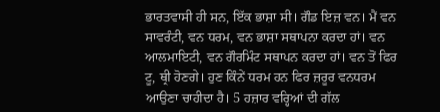ਭਾਰਤਵਾਸੀ ਹੀ ਸਨ, ਇੱਕ ਭਾਸ਼ਾ ਸੀ। ਗੌਡ ਇਜ਼ ਵਨ। ਮੈਂ ਵਨ ਸਾਵਰੰਟੀ, ਵਨ ਧਰਮ, ਵਨ ਭਾਸ਼ਾ ਸਥਾਪਨਾ ਕਰਦਾ ਹਾਂ। ਵਨ ਆਲਮਾਇਟੀ, ਵਨ ਗੌਰਮਿੰਟ ਸਥਾਪਨ ਕਰਦਾ ਹਾਂ। ਵਨ ਤੋਂ ਫਿਰ ਟੂ, ਥ੍ਰੀ ਹੋਣਗੇ। ਹੁਣ ਕਿੰਨੇਂ ਧਰਮ ਹਨ ਫਿਰ ਜ਼ਰੂਰ ਵਨਧਰਮ ਆਉਣਾ ਚਾਹੀਦਾ ਹੈ। 5 ਹਜ਼ਾਰ ਵਰ੍ਹਿਆਂ ਦੀ ਗੱਲ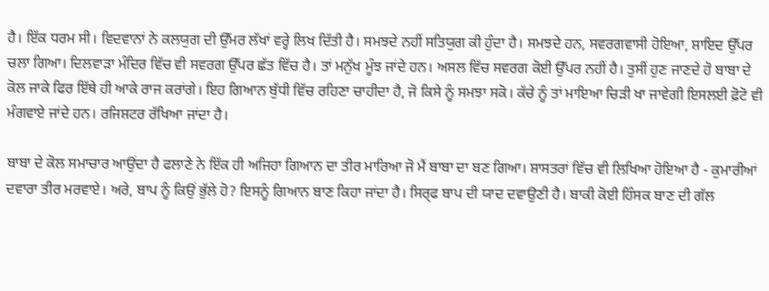ਹੈ। ਇੱਕ ਧਰਮ ਸੀ। ਵਿਦਵਾਨਾਂ ਨੇ ਕਲਯੁਗ ਦੀ ਉੱਮਰ ਲੱਖਾਂ ਵਰ੍ਹੇ ਲਿਖ ਦਿੱਤੀ ਹੈ। ਸਮਝਦੇ ਨਹੀਂ ਸਤਿਯੁਗ ਕੀ ਹੁੰਦਾ ਹੈ। ਸਮਝਦੇ ਹਨ, ਸਵਰਗਵਾਸੀ ਹੋਇਆ, ਸ਼ਾਇਦ ਉੱਪਰ ਚਲਾ ਗਿਆ। ਦਿਲਵਾੜਾ ਮੰਦਿਰ ਵਿੱਚ ਵੀ ਸਵਰਗ ਉੱਪਰ ਛੱਤ ਵਿੱਚ ਹੈ। ਤਾਂ ਮਨੁੱਖ ਮੂੰਝ ਜਾਂਦੇ ਹਨ। ਅਸਲ ਵਿੱਚ ਸਵਰਗ ਕੋਈ ਉੱਪਰ ਨਹੀਂ ਹੈ। ਤੁਸੀਂ ਹੁਣ ਜਾਣਦੇ ਹੋ ਬਾਬਾ ਦੇ ਕੋਲ ਜਾਕੇ ਫਿਰ ਇੱਥੇ ਹੀ ਆਕੇ ਰਾਜ ਕਰਾਂਗੇ। ਇਹ ਗਿਆਨ ਬੁੱਧੀ ਵਿੱਚ ਰਹਿਣਾ ਚਾਹੀਦਾ ਹੈ, ਜੋ ਕਿਸੇ ਨੂੰ ਸਮਝਾ ਸਕੋ। ਕੱਚੇ ਨੂੰ ਤਾਂ ਮਾਇਆ ਚਿੜੀ ਖਾ ਜਾਵੇਗੀ ਇਸਲਈ ਫ਼ੋਟੋ ਵੀ ਮੰਗਵਾਏ ਜਾਂਦੇ ਹਨ। ਰਜਿਸ਼ਟਰ ਰੱਖਿਆ ਜਾਂਦਾ ਹੈ।

ਬਾਬਾ ਦੇ ਕੋਲ ਸਮਾਚਾਰ ਆਉਂਦਾ ਹੈ ਫਲਾਣੇ ਨੇ ਇੱਕ ਹੀ ਅਜਿਹਾ ਗਿਆਨ ਦਾ ਤੀਰ ਮਾਰਿਆ ਜੋ ਮੈਂ ਬਾਬਾ ਦਾ ਬਣ ਗਿਆ। ਸ਼ਾਸਤਰਾਂ ਵਿੱਚ ਵੀ ਲਿਖਿਆ ਹੋਇਆ ਹੈ - ਕੁਮਾਰੀਆਂ ਦਵਾਰਾ ਤੀਰ ਮਰਵਾਏ। ਅਰੇ, ਬਾਪ ਨੂੰ ਕਿਉਂ ਭੁੱਲੇ ਹੋ? ਇਸਨੂੰ ਗਿਆਨ ਬਾਣ ਕਿਹਾ ਜਾਂਦਾ ਹੈ। ਸਿਰ੍ਫ ਬਾਪ ਦੀ ਯਾਦ ਦਵਾਉਣੀ ਹੈ। ਬਾਕੀ ਕੋਈ ਹਿੰਸਕ ਬਾਣ ਦੀ ਗੱਲ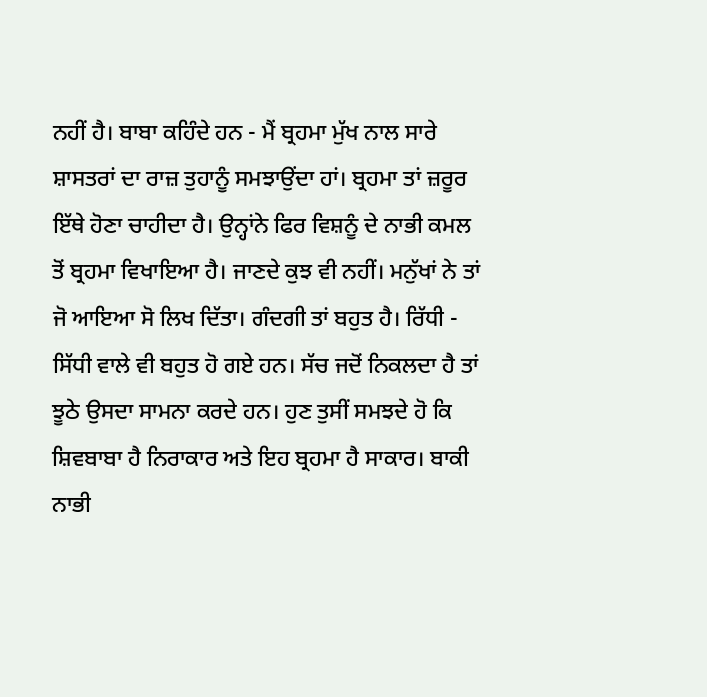ਨਹੀਂ ਹੈ। ਬਾਬਾ ਕਹਿੰਦੇ ਹਨ - ਮੈਂ ਬ੍ਰਹਮਾ ਮੁੱਖ ਨਾਲ ਸਾਰੇ ਸ਼ਾਸਤਰਾਂ ਦਾ ਰਾਜ਼ ਤੁਹਾਨੂੰ ਸਮਝਾਉਂਦਾ ਹਾਂ। ਬ੍ਰਹਮਾ ਤਾਂ ਜ਼ਰੂਰ ਇੱਥੇ ਹੋਣਾ ਚਾਹੀਦਾ ਹੈ। ਉਨ੍ਹਾਂਨੇ ਫਿਰ ਵਿਸ਼ਨੂੰ ਦੇ ਨਾਭੀ ਕਮਲ ਤੋਂ ਬ੍ਰਹਮਾ ਵਿਖਾਇਆ ਹੈ। ਜਾਣਦੇ ਕੁਝ ਵੀ ਨਹੀਂ। ਮਨੁੱਖਾਂ ਨੇ ਤਾਂ ਜੋ ਆਇਆ ਸੋ ਲਿਖ ਦਿੱਤਾ। ਗੰਦਗੀ ਤਾਂ ਬਹੁਤ ਹੈ। ਰਿੱਧੀ - ਸਿੱਧੀ ਵਾਲੇ ਵੀ ਬਹੁਤ ਹੋ ਗਏ ਹਨ। ਸੱਚ ਜਦੋਂ ਨਿਕਲਦਾ ਹੈ ਤਾਂ ਝੂਠੇ ਉਸਦਾ ਸਾਮਨਾ ਕਰਦੇ ਹਨ। ਹੁਣ ਤੁਸੀਂ ਸਮਝਦੇ ਹੋ ਕਿ ਸ਼ਿਵਬਾਬਾ ਹੈ ਨਿਰਾਕਾਰ ਅਤੇ ਇਹ ਬ੍ਰਹਮਾ ਹੈ ਸਾਕਾਰ। ਬਾਕੀ ਨਾਭੀ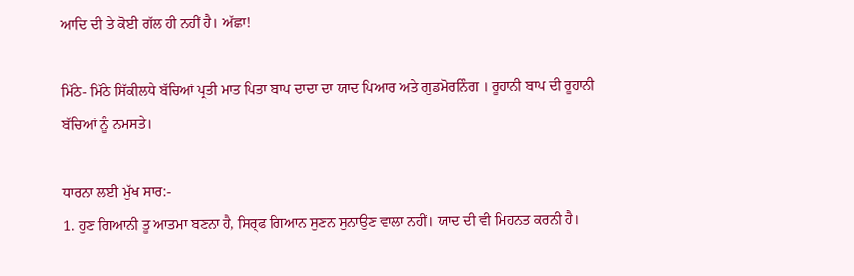ਆਦਿ ਦੀ ਤੇ ਕੋਈ ਗੱਲ ਹੀ ਨਹੀਂ ਹੈ। ਅੱਛਾ!

ਮਿੱਠੇ- ਮਿੱਠੇ ਸਿੱਕੀਲਧੇ ਬੱਚਿਆਂ ਪ੍ਰਤੀ ਮਾਤ ਪਿਤਾ ਬਾਪ ਦਾਦਾ ਦਾ ਯਾਦ ਪਿਆਰ ਅਤੇ ਗੁਡਮੋਰਨਿੰਗ । ਰੂਹਾਨੀ ਬਾਪ ਦੀ ਰੂਹਾਨੀ ਬੱਚਿਆਂ ਨੂੰ ਨਮਸਤੇ।

ਧਾਰਨਾ ਲਈ ਮੁੱਖ ਸਾਰ:-
1. ਹੁਣ ਗਿਆਨੀ ਤੂ ਆਤਮਾ ਬਣਨਾ ਹੈ, ਸਿਰ੍ਫ ਗਿਆਨ ਸੁਣਨ ਸੁਨਾਉਣ ਵਾਲਾ ਨਹੀਂ। ਯਾਦ ਦੀ ਵੀ ਮਿਹਨਤ ਕਰਨੀ ਹੈ।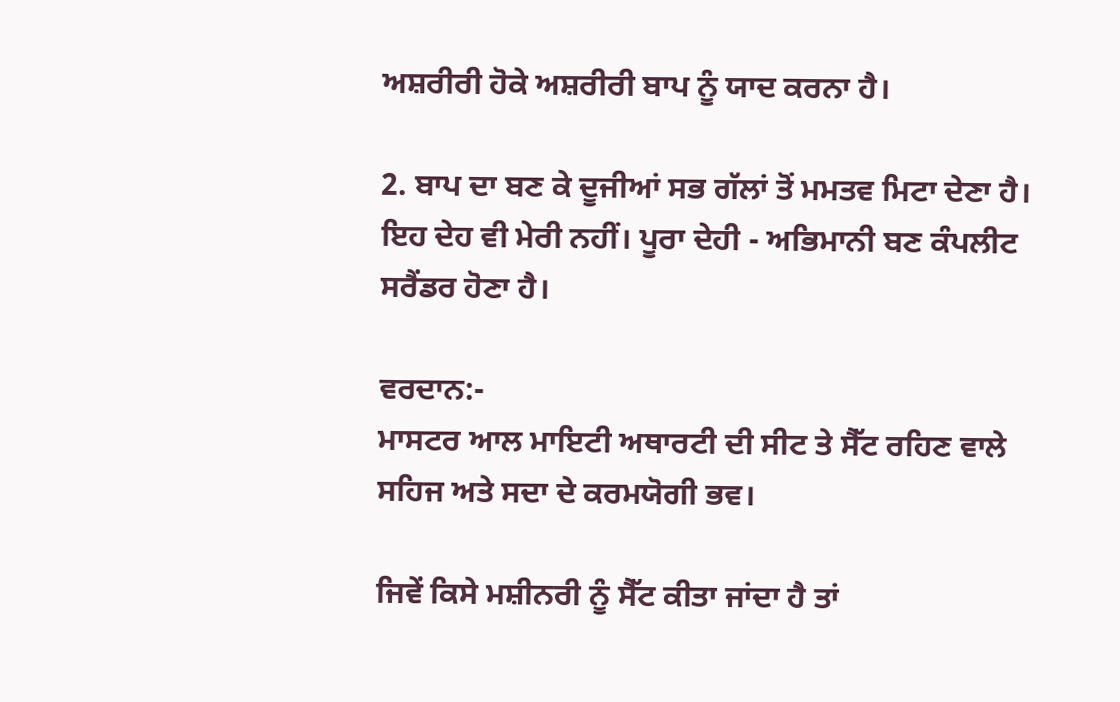ਅਸ਼ਰੀਰੀ ਹੋਕੇ ਅਸ਼ਰੀਰੀ ਬਾਪ ਨੂੰ ਯਾਦ ਕਰਨਾ ਹੈ।

2. ਬਾਪ ਦਾ ਬਣ ਕੇ ਦੂਜੀਆਂ ਸਭ ਗੱਲਾਂ ਤੋਂ ਮਮਤਵ ਮਿਟਾ ਦੇਣਾ ਹੈ। ਇਹ ਦੇਹ ਵੀ ਮੇਰੀ ਨਹੀਂ। ਪੂਰਾ ਦੇਹੀ - ਅਭਿਮਾਨੀ ਬਣ ਕੰਪਲੀਟ ਸਰੈਂਡਰ ਹੋਣਾ ਹੈ।

ਵਰਦਾਨ:-
ਮਾਸਟਰ ਆਲ ਮਾਇਟੀ ਅਥਾਰਟੀ ਦੀ ਸੀਟ ਤੇ ਸੈੱਟ ਰਹਿਣ ਵਾਲੇ ਸਹਿਜ ਅਤੇ ਸਦਾ ਦੇ ਕਰਮਯੋਗੀ ਭਵ।

ਜਿਵੇਂ ਕਿਸੇ ਮਸ਼ੀਨਰੀ ਨੂੰ ਸੈੱਟ ਕੀਤਾ ਜਾਂਦਾ ਹੈ ਤਾਂ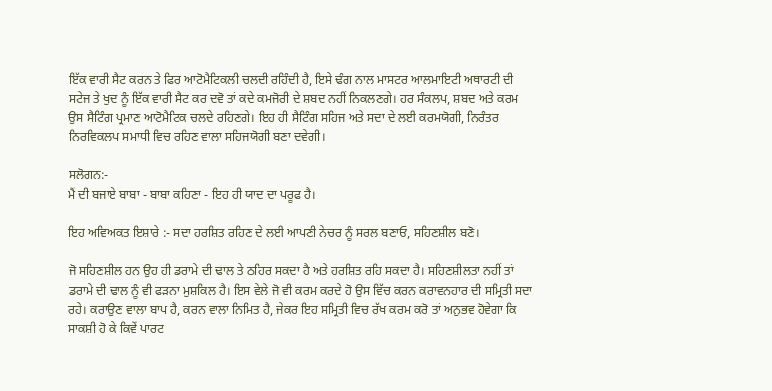ਇੱਕ ਵਾਰੀ ਸੈਟ ਕਰਨ ਤੇ ਫਿਰ ਆਟੋਮੈਟਿਕਲੀ ਚਲਦੀ ਰਹਿੰਦੀ ਹੈ, ਇਸੇ ਢੰਗ ਨਾਲ ਮਾਸਟਰ ਆਲਮਾਇਟੀ ਅਥਾਰਟੀ ਦੀ ਸਟੇਜ ਤੇ ਖੁਦ ਨੂੰ ਇੱਕ ਵਾਰੀ ਸੈਟ ਕਰ ਦਵੋ ਤਾਂ ਕਦੇ ਕਮਜੋਰੀ ਦੇ ਸ਼ਬਦ ਨਹੀਂ ਨਿਕਲਣਗੇ। ਹਰ ਸੰਕਲਪ, ਸ਼ਬਦ ਅਤੇ ਕਰਮ ਉਸ ਸੈਟਿੰਗ ਪ੍ਰਮਾਣ ਆਟੋਮੈਟਿਕ ਚਲਦੇ ਰਹਿਣਗੇ। ਇਹ ਹੀ ਸੈਟਿੰਗ ਸਹਿਜ ਅਤੇ ਸਦਾ ਦੇ ਲਈ ਕਰਮਯੋਗੀ, ਨਿਰੰਤਰ ਨਿਰਵਿਕਲਪ ਸਮਾਧੀ ਵਿਚ ਰਹਿਣ ਵਾਲਾ ਸਹਿਜਯੋਗੀ ਬਣਾ ਦਵੇਗੀ।

ਸਲੋਗਨ:-
ਮੈਂ ਦੀ ਬਜਾਏ ਬਾਬਾ - ਬਾਬਾ ਕਹਿਣਾ - ਇਹ ਹੀ ਯਾਦ ਦਾ ਪਰੂਫ ਹੈ।

ਇਹ ਅਵਿਅਕਤ ਇਸ਼ਾਰੇ :- ਸਦਾ ਹਰਸ਼ਿਤ ਰਹਿਣ ਦੇ ਲਈ ਆਪਣੀ ਨੇਚਰ ਨੂੰ ਸਰਲ ਬਣਾਓ, ਸਹਿਣਸ਼ੀਲ ਬਣੋ।

ਜੋ ਸਹਿਣਸ਼ੀਲ ਹਨ ਉਹ ਹੀ ਡਰਾਮੇ ਦੀ ਢਾਲ ਤੇ ਠਹਿਰ ਸਕਦਾ ਹੈ ਅਤੇ ਹਰਸ਼ਿਤ ਰਹਿ ਸਕਦਾ ਹੈ। ਸਹਿਣਸ਼ੀਲਤਾ ਨਹੀਂ ਤਾਂ ਡਰਾਮੇ ਦੀ ਢਾਲ ਨੂੰ ਵੀ ਫੜਨਾ ਮੁਸ਼ਕਿਲ ਹੈ। ਇਸ ਵੇਲੇ ਜੋ ਵੀ ਕਰਮ ਕਰਦੇ ਹੋ ਉਸ ਵਿੱਚ ਕਰਨ ਕਰਾਵਨਹਾਰ ਦੀ ਸਮ੍ਰਿਤੀ ਸਦਾ ਰਹੇ। ਕਰਾਉਣ ਵਾਲਾ ਬਾਪ ਹੈ, ਕਰਨ ਵਾਲਾ ਨਿਮਿਤ ਹੈ, ਜੇਕਰ ਇਹ ਸਮ੍ਰਿਤੀ ਵਿਚ ਰੱਖ ਕਰਮ ਕਰੋ ਤਾਂ ਅਨੁਭਵ ਹੋਵੇਗਾ ਕਿ ਸਾਕਸ਼ੀ ਹੋ ਕੇ ਕਿਵੇਂ ਪਾਰਟ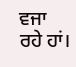ਵਜਾ ਰਹੇ ਹਾਂ।